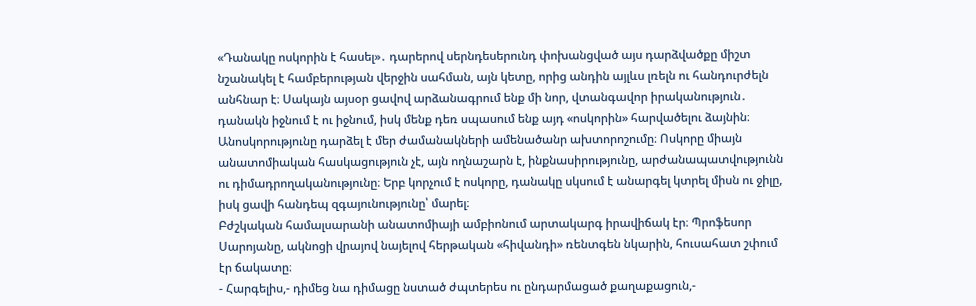«Դանակը ոսկորին է հասել»․ դարերով սերնդեսերունդ փոխանցված այս դարձվածքը միշտ նշանակել է համբերության վերջին սահման, այն կետը, որից անդին այլևս լռելն ու հանդուրժելն անհնար է։ Սակայն այսօր ցավով արձանագրում ենք մի նոր, վտանգավոր իրականություն․ դանակն իջնում է ու իջնում, իսկ մենք դեռ սպասում ենք այդ «ոսկորին» հարվածելու ձայնին։
Անոսկորությունը դարձել է մեր ժամանակների ամենածանր ախտորոշումը։ Ոսկորը միայն անատոմիական հասկացություն չէ, այն ողնաշարն է, ինքնասիրությունը, արժանապատվությունն ու դիմադրողականությունը։ Երբ կորչում է ոսկորը, դանակը սկսում է անարգել կտրել միսն ու ջիլը, իսկ ցավի հանդեպ զգայունությունը՝ մարել։
Բժշկական համալսարանի անատոմիայի ամբիոնում արտակարգ իրավիճակ էր։ Պրոֆեսոր Սարոյանը, ակնոցի վրայով նայելով հերթական «հիվանդի» ռենտգեն նկարին, հուսահատ շփում էր ճակատը։
- Հարգելիս,- դիմեց նա դիմացը նստած ժպտերես ու ընդարմացած քաղաքացուն,-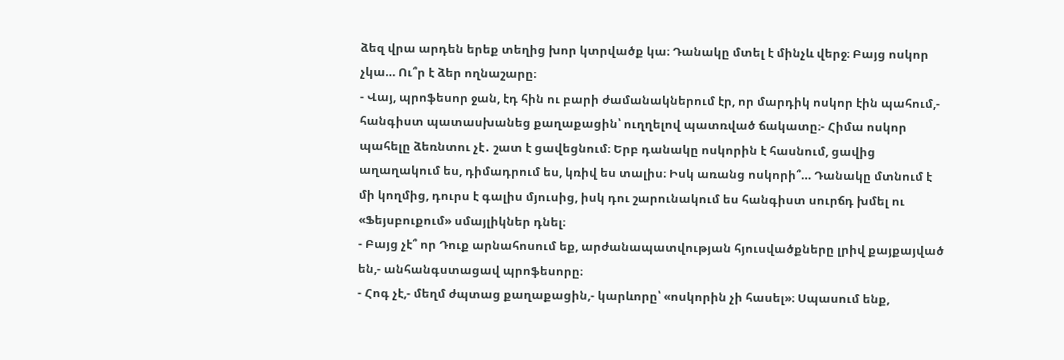ձեզ վրա արդեն երեք տեղից խոր կտրվածք կա։ Դանակը մտել է մինչև վերջ։ Բայց ոսկոր չկա… Ու՞ր է ձեր ողնաշարը։
- Վայ, պրոֆեսոր ջան, էդ հին ու բարի ժամանակներում էր, որ մարդիկ ոսկոր էին պահում,- հանգիստ պատասխանեց քաղաքացին՝ ուղղելով պատռված ճակատը։- Հիմա ոսկոր պահելը ձեռնտու չէ․ շատ է ցավեցնում։ Երբ դանակը ոսկորին է հասնում, ցավից աղաղակում ես, դիմադրում ես, կռիվ ես տալիս։ Իսկ առանց ոսկորի՞… Դանակը մտնում է մի կողմից, դուրս է գալիս մյուսից, իսկ դու շարունակում ես հանգիստ սուրճդ խմել ու «Ֆեյսբուքում» սմայլիկներ դնել։
- Բայց չէ՞ որ Դուք արնահոսում եք, արժանապատվության հյուսվածքները լրիվ քայքայված են,- անհանգստացավ պրոֆեսորը։
- Հոգ չէ,- մեղմ ժպտաց քաղաքացին,- կարևորը՝ «ոսկորին չի հասել»։ Սպասում ենք,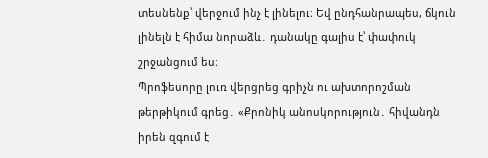տեսնենք՝ վերջում ինչ է լինելու։ Եվ ընդհանրապես, ճկուն լինելն է հիմա նորաձև․ դանակը գալիս է՝ փափուկ շրջանցում ես։
Պրոֆեսորը լուռ վերցրեց գրիչն ու ախտորոշման թերթիկում գրեց․ «Քրոնիկ անոսկորություն․ հիվանդն իրեն զգում է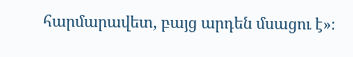հարմարավետ, բայց արդեն մսացու է»։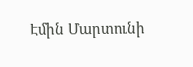Էմին Մարտունի